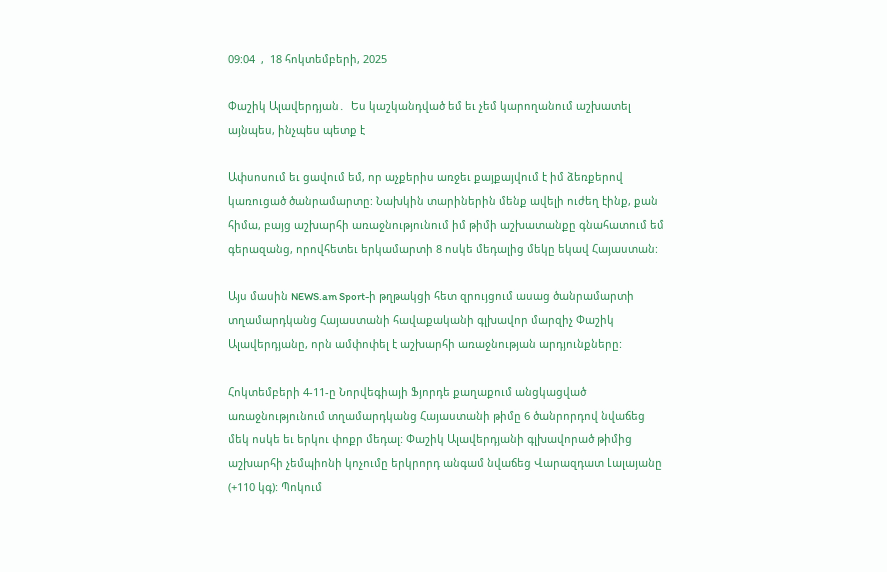09:04  ,  18 հոկտեմբերի, 2025

Փաշիկ Ալավերդյան․  Ես կաշկանդված եմ եւ չեմ կարողանում աշխատել այնպես, ինչպես պետք է

Ափսոսում եւ ցավում եմ, որ աչքերիս առջեւ քայքայվում է իմ ձեռքերով կառուցած ծանրամարտը: Նախկին տարիներին մենք ավելի ուժեղ էինք, քան հիմա, բայց աշխարհի առաջնությունում իմ թիմի աշխատանքը գնահատում եմ գերազանց, որովհետեւ երկամարտի 8 ոսկե մեդալից մեկը եկավ Հայաստան:

Այս մասին NEWS.am Sport-ի թղթակցի հետ զրույցում ասաց ծանրամարտի տղամարդկանց Հայաստանի հավաքականի գլխավոր մարզիչ Փաշիկ Ալավերդյանը, որն ամփոփել է աշխարհի առաջնության արդյունքները:

Հոկտեմբերի 4-11-ը Նորվեգիայի Ֆյորդե քաղաքում անցկացված առաջնությունում տղամարդկանց Հայաստանի թիմը 6 ծանրորդով նվաճեց մեկ ոսկե եւ երկու փոքր մեդալ: Փաշիկ Ալավերդյանի գլխավորած թիմից աշխարհի չեմպիոնի կոչումը երկրորդ անգամ նվաճեց Վարազդատ Լալայանը (+110 կգ): Պոկում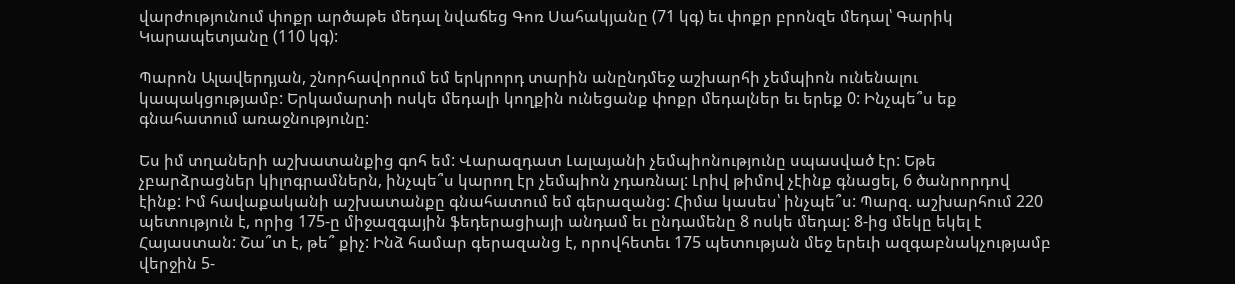վարժությունում փոքր արծաթե մեդալ նվաճեց Գոռ Սահակյանը (71 կգ) եւ փոքր բրոնզե մեդալ՝ Գարիկ Կարապետյանը (110 կգ):

Պարոն Ալավերդյան, շնորհավորում եմ երկրորդ տարին անընդմեջ աշխարհի չեմպիոն ունենալու կապակցությամբ: Երկամարտի ոսկե մեդալի կողքին ունեցանք փոքր մեդալներ եւ երեք 0: Ինչպե՞ս եք գնահատում առաջնությունը:

Ես իմ տղաների աշխատանքից գոհ եմ: Վարազդատ Լալայանի չեմպիոնությունը սպասված էր: Եթե չբարձրացներ կիլոգրամներն, ինչպե՞ս կարող էր չեմպիոն չդառնալ: Լրիվ թիմով չէինք գնացել, 6 ծանրորդով էինք: Իմ հավաքականի աշխատանքը գնահատում եմ գերազանց: Հիմա կասես՝ ինչպե՞ս: Պարզ. աշխարհում 220 պետություն է, որից 175-ը միջազգային ֆեդերացիայի անդամ եւ ընդամենը 8 ոսկե մեդալ: 8-ից մեկը եկել է Հայաստան: Շա՞տ է, թե՞ քիչ: Ինձ համար գերազանց է, որովհետեւ 175 պետության մեջ երեւի ազգաբնակչությամբ վերջին 5-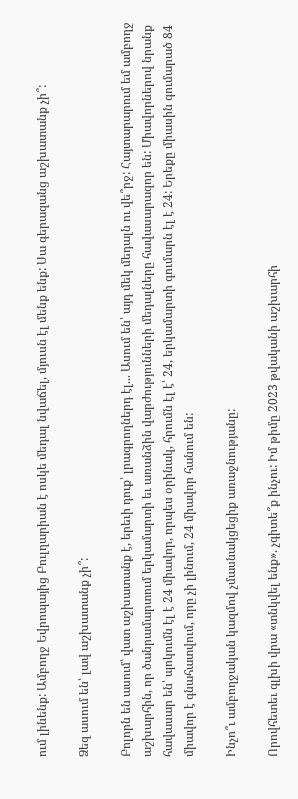ում լինենք: Ամբողջ Եվրոպայից Բուլղարիան է ոսկե մեդալ նվաճել, մյուսն էլ մենք ենք: Սա գերազանց աշխատանք չի՞:

Ձեզ ասում են՝ լավ աշխատանք չի՞:

Բոլորն են ասում՝ վատ աշխատանք է, երեւի դուք՝ լրագրողներդ էլ... Ասում են՝ այդ մեկ մեդալն ու վե՞րջ: Հայտարարում եմ ամբողջ աշխարհին, որ ծանրամարտում երկամարտի եւ առանձին վարժությունների մեդալները հավասարազոր են: Միավորներով նրանք հավասար են՝ պոկումն էլ է 24 միավոր, որպես օրինակ, հրումն էլ է՝ 24, երկամարտի գումարն էլ է 24: Երեքը միասին գումարած 84 միավոր է գնահատվում, որը չի լինում, 24 միավոր հանում են:

Ինչո՞ւ ամբողջական կազմով չմասնակցեցիք առաջնությանը:

Որովհետեւ գլխի վրա «տնկվել ենք». չգիտե՞ք ինչու: Իմ թիմը 2023 թվականի աշխարհի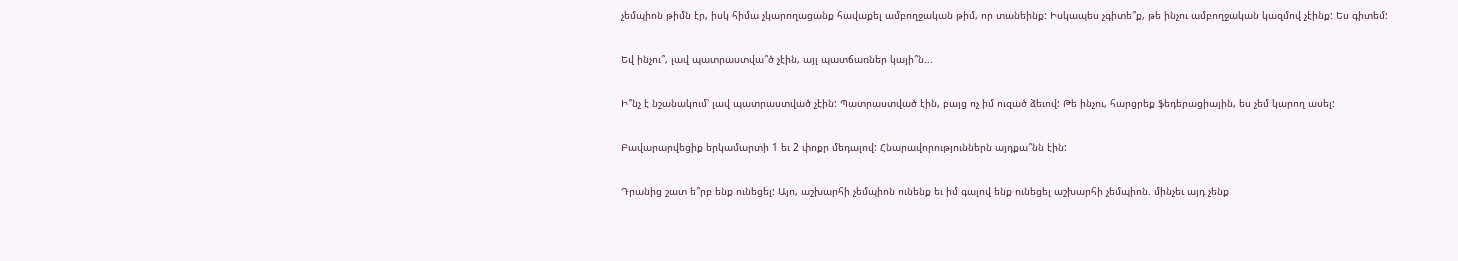չեմպիոն թիմն էր, իսկ հիմա չկարողացանք հավաքել ամբողջական թիմ, որ տանեինք: Իսկապես չգիտե՞ք, թե ինչու ամբողջական կազմով չէինք: Ես գիտեմ:

Եվ ինչու՞, լավ պատրաստվա՞ծ չէին, այլ պատճառներ կայի՞ն...

Ի՞նչ է նշանակում՝ լավ պատրաստված չէին: Պատրաստված էին, բայց ոչ իմ ուզած ձեւով: Թե ինչու, հարցրեք ֆեդերացիային, ես չեմ կարող ասել:

Բավարարվեցիք երկամարտի 1 եւ 2 փոքր մեդալով: Հնարավորություններն այդքա՞նն էին:

Դրանից շատ ե՞րբ ենք ունեցել: Այո, աշխարհի չեմպիոն ունենք եւ իմ գալով ենք ունեցել աշխարհի չեմպիոն. մինչեւ այդ չենք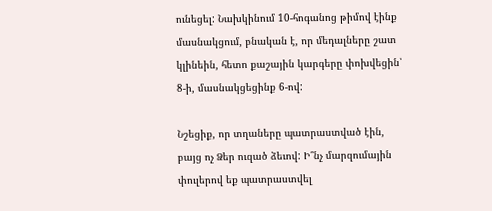ունեցել: Նախկինում 10-հոգանոց թիմով էինք մասնակցում, բնական է, որ մեդալները շատ կլինեին, հետո քաշային կարգերը փոխվեցին՝ 8-ի, մասնակցեցինք 6-ով:

Նշեցիք, որ տղաները պատրաստված էին, բայց ոչ Ձեր ուզած ձեւով: Ի՞նչ մարզումային փուլերով եք պատրաստվել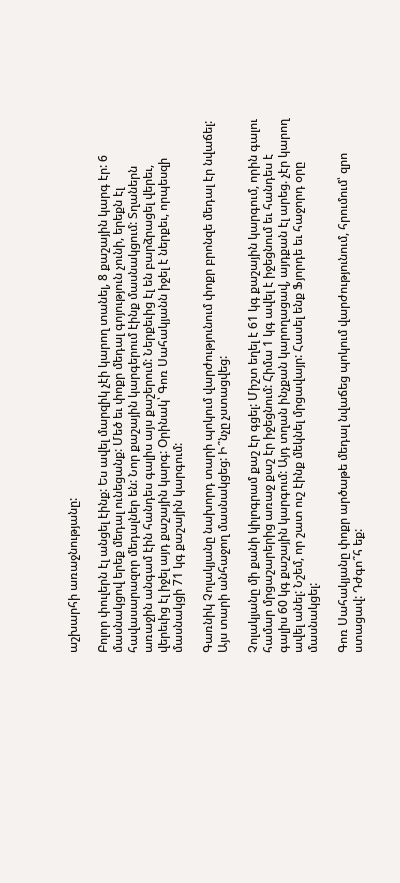աշխարհի առաջնությանը:

Բոլոր փուլերն էլ անցել էինք: Ես ավել մարզիկ չէի կարող տանել, 8 քաշային կարգ էր: 6 մասնակցով երեք մեդալ ունեցանք: Մեծ եւ փոքր մեդալ գոյություն չունի, երեքն էլ հավասարազոր մեդալներ են: Նոր քաշային կարգերում էինք մասնակցում: Տղաներն առաջին անգամ էին հանդես գալիս այս քաշերում: Ներքեւից էլ են բարձրացել վերեւ, վերեւից էլ իջել այդ քաշային կարգ: Օրինակ՝ Գոռ Սահակյանն իջել է ներքեւ, որպեսզի մասնակցի 71 կգ քաշային կարգում:

Գառնիկ Չոլակյանը նախորդ տարի պոկում վարժությունում փոքր բրոնզե մեդալ էր նվաճել: Այս տարի անհաջող մասնակցեց: Ի՞նչը չստացվեց:

Չոլակյանը մի քանի կիլոգրամ քաշ էր գցել: Միշտ եղել է 61 կգ քաշային կարգում, որին գալու համար մրցաշարերից առաջ քաշ էր իջեցնում: Հիմա 1 կգ ավել է իջեցնում եւ հանդես է գալիս 60 կգ քաշային կարգում: Այդ տղան ինչքան կարողացավ, այդքան էլ արեց. չէր կարող ավել անել: Նշեմ, որ շատ ուշ էինք մեկնել մրցավայր: Հասել ենք Ֆյորդե եւ հաջորդ օրը մասնակցել:

Գոռ Սահակյանը փոքր արծաթե մեդալ նվաճեց պոկում վարժությունում, հրումում՝ զրո ստացավ: Դժգո՞հ եք: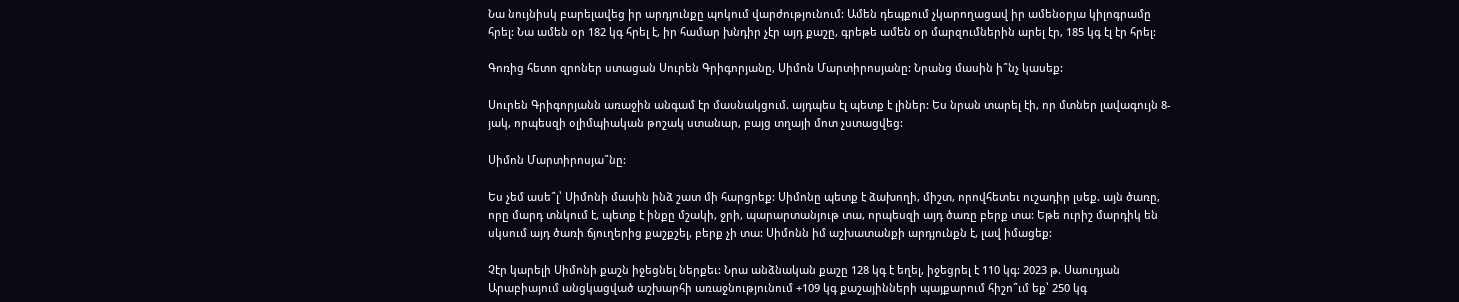Նա նույնիսկ բարելավեց իր արդյունքը պոկում վարժությունում: Ամեն դեպքում չկարողացավ իր ամենօրյա կիլոգրամը հրել: Նա ամեն օր 182 կգ հրել է, իր համար խնդիր չէր այդ քաշը, գրեթե ամեն օր մարզումներին արել էր, 185 կգ էլ էր հրել:

Գոռից հետո զրոներ ստացան Սուրեն Գրիգորյանը, Սիմոն Մարտիրոսյանը: Նրանց մասին ի՞նչ կասեք:

Սուրեն Գրիգորյանն առաջին անգամ էր մասնակցում. այդպես էլ պետք է լիներ: Ես նրան տարել էի, որ մտներ լավագույն 8-յակ, որպեսզի օլիմպիական թոշակ ստանար, բայց տղայի մոտ չստացվեց:

Սիմոն Մարտիրոսյա՞նը:

Ես չեմ ասե՞լ՝ Սիմոնի մասին ինձ շատ մի հարցրեք: Սիմոնը պետք է ձախողի, միշտ, որովհետեւ ուշադիր լսեք. այն ծառը, որը մարդ տնկում է, պետք է ինքը մշակի, ջրի, պարարտանյութ տա, որպեսզի այդ ծառը բերք տա: Եթե ուրիշ մարդիկ են սկսում այդ ծառի ճյուղերից քաշքշել, բերք չի տա: Սիմոնն իմ աշխատանքի արդյունքն է, լավ իմացեք:

Չէր կարելի Սիմոնի քաշն իջեցնել ներքեւ: Նրա անձնական քաշը 128 կգ է եղել, իջեցրել է 110 կգ: 2023 թ. Սաուդյան Արաբիայում անցկացված աշխարհի առաջնությունում +109 կգ քաշայինների պայքարում հիշո՞ւմ եք՝ 250 կգ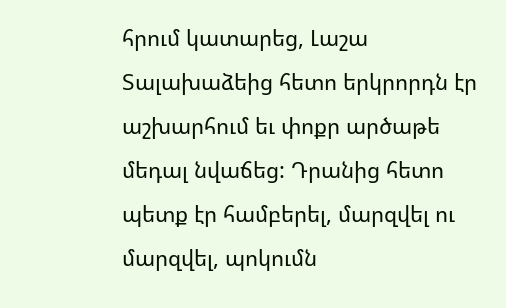հրում կատարեց, Լաշա Տալախաձեից հետո երկրորդն էր աշխարհում եւ փոքր արծաթե մեդալ նվաճեց: Դրանից հետո պետք էր համբերել, մարզվել ու մարզվել, պոկումն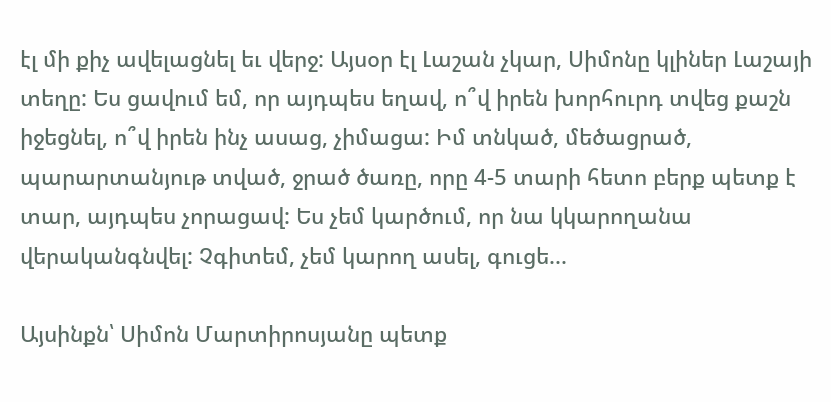էլ մի քիչ ավելացնել եւ վերջ: Այսօր էլ Լաշան չկար, Սիմոնը կլիներ Լաշայի տեղը: Ես ցավում եմ, որ այդպես եղավ, ո՞վ իրեն խորհուրդ տվեց քաշն իջեցնել, ո՞վ իրեն ինչ ասաց, չիմացա: Իմ տնկած, մեծացրած, պարարտանյութ տված, ջրած ծառը, որը 4-5 տարի հետո բերք պետք է տար, այդպես չորացավ: Ես չեմ կարծում, որ նա կկարողանա վերականգնվել: Չգիտեմ, չեմ կարող ասել, գուցե...

Այսինքն՝ Սիմոն Մարտիրոսյանը պետք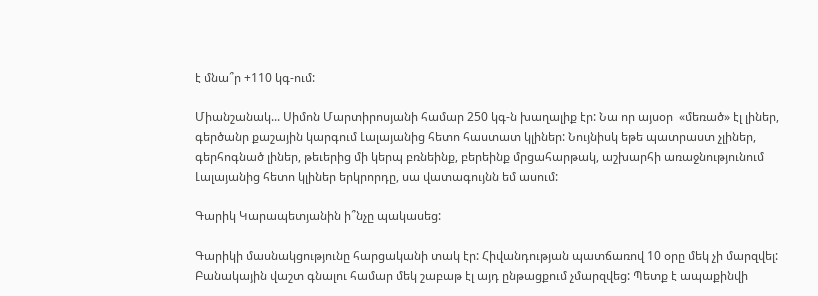է մնա՞ր +110 կգ-ում:

Միանշանակ... Սիմոն Մարտիրոսյանի համար 250 կգ-ն խաղալիք էր: Նա որ այսօր  «մեռած» էլ լիներ, գերծանր քաշային կարգում Լալայանից հետո հաստատ կլիներ: Նույնիսկ եթե պատրաստ չլիներ, գերհոգնած լիներ, թեւերից մի կերպ բռնեինք, բերեինք մրցահարթակ, աշխարհի առաջնությունում Լալայանից հետո կլիներ երկրորդը, սա վատագույնն եմ ասում:

Գարիկ Կարապետյանին ի՞նչը պակասեց:

Գարիկի մասնակցությունը հարցականի տակ էր: Հիվանդության պատճառով 10 օրը մեկ չի մարզվել: Բանակային վաշտ գնալու համար մեկ շաբաթ էլ այդ ընթացքում չմարզվեց: Պետք է ապաքինվի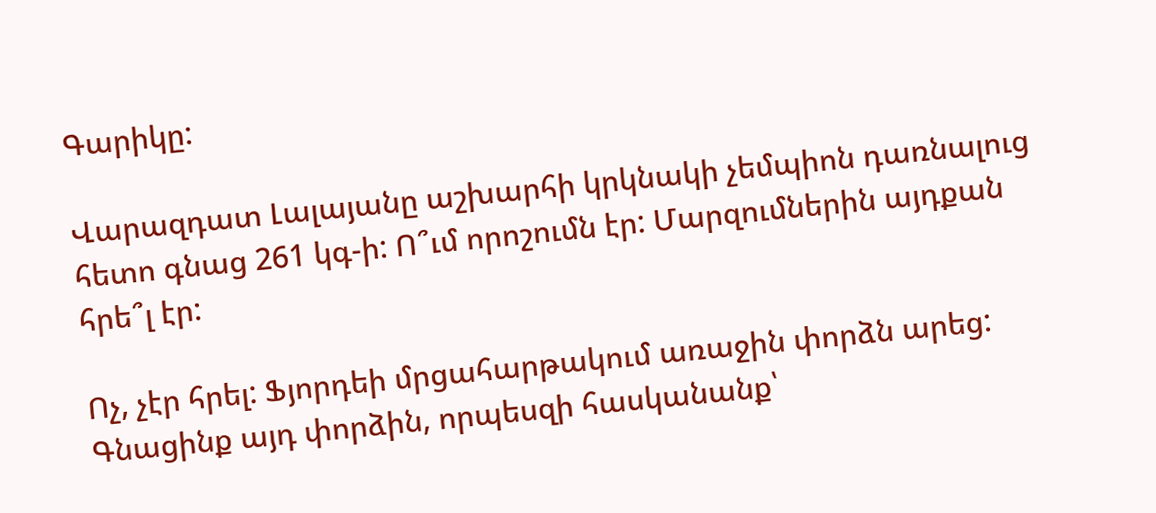Գարիկը:

Վարազդատ Լալայանը աշխարհի կրկնակի չեմպիոն դառնալուց հետո գնաց 261 կգ-ի: Ո՞ւմ որոշումն էր: Մարզումներին այդքան հրե՞լ էր:

Ոչ, չէր հրել: Ֆյորդեի մրցահարթակում առաջին փորձն արեց: Գնացինք այդ փորձին, որպեսզի հասկանանք՝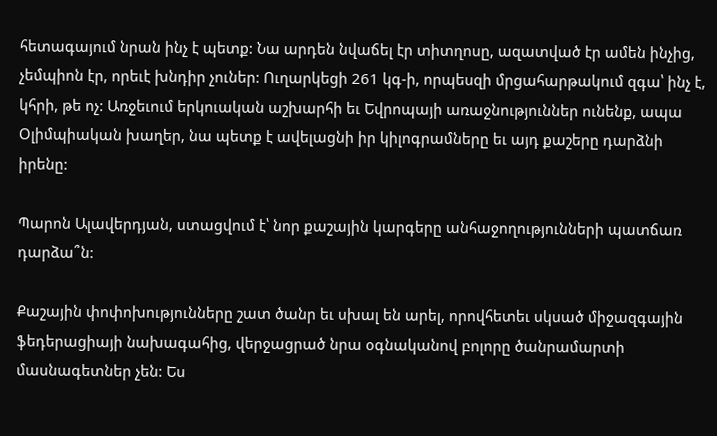հետագայում նրան ինչ է պետք: Նա արդեն նվաճել էր տիտղոսը, ազատված էր ամեն ինչից, չեմպիոն էր, որեւէ խնդիր չուներ: Ուղարկեցի 261 կգ-ի, որպեսզի մրցահարթակում զգա՝ ինչ է, կհրի, թե ոչ: Առջեւում երկուական աշխարհի եւ Եվրոպայի առաջնություններ ունենք, ապա Օլիմպիական խաղեր, նա պետք է ավելացնի իր կիլոգրամները եւ այդ քաշերը դարձնի իրենը:

Պարոն Ալավերդյան, ստացվում է՝ նոր քաշային կարգերը անհաջողությունների պատճառ դարձա՞ն:

Քաշային փոփոխությունները շատ ծանր եւ սխալ են արել, որովհետեւ սկսած միջազգային ֆեդերացիայի նախագահից, վերջացրած նրա օգնականով բոլորը ծանրամարտի  մասնագետներ չեն: Ես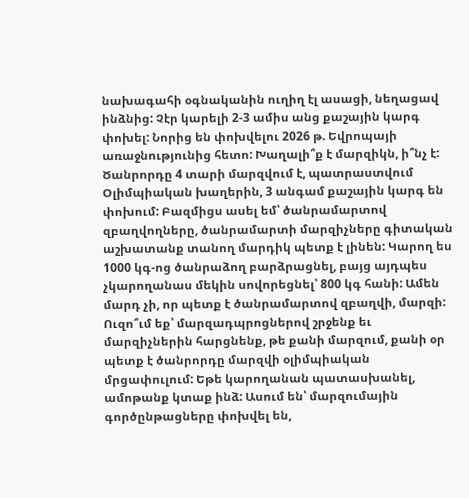նախագահի օգնականին ուղիղ էլ ասացի, նեղացավ ինձնից: Չէր կարելի 2-3 ամիս անց քաշային կարգ փոխել: Նորից են փոխվելու 2026 թ. Եվրոպայի առաջնությունից հետո: Խաղալի՞ք է մարզիկն, ի՞նչ է: Ծանրորդը 4 տարի մարզվում է, պատրաստվում Օլիմպիական խաղերին, 3 անգամ քաշային կարգ են փոխում: Բազմիցս ասել եմ՝ ծանրամարտով զբաղվողները, ծանրամարտի մարզիչները գիտական աշխատանք տանող մարդիկ պետք է լինեն: Կարող ես 1000 կգ-ոց ծանրաձող բարձրացնել, բայց այդպես չկարողանաս մեկին սովորեցնել՝ 800 կգ հանի: Ամեն մարդ չի, որ պետք է ծանրամարտով զբաղվի, մարզի: Ուզո՞ւմ եք՝ մարզադպրոցներով շրջենք եւ մարզիչներին հարցնենք, թե քանի մարզում, քանի օր պետք է ծանրորդը մարզվի օլիմպիական մրցափուլում: Եթե կարողանան պատասխանել, ամոթանք կտաք ինձ: Ասում են՝ մարզումային գործընթացները փոխվել են,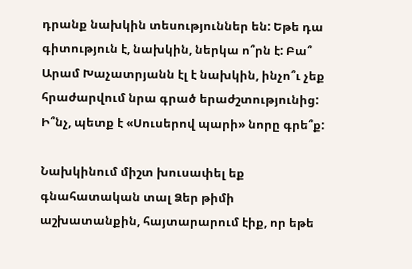դրանք նախկին տեսություններ են: Եթե դա գիտություն է, նախկին, ներկա ո՞րն է: Բա՞ Արամ Խաչատրյանն էլ է նախկին, ինչո՞ւ չեք հրաժարվում նրա գրած երաժշտությունից: Ի՞նչ, պետք է «Սուսերով պարի» նորը գրե՞ք:

Նախկինում միշտ խուսափել եք գնահատական տալ Ձեր թիմի աշխատանքին, հայտարարում էիք, որ եթե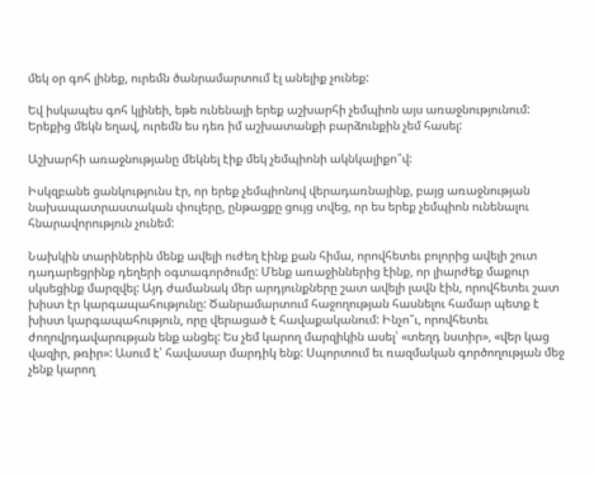մեկ օր գոհ լինեք, ուրեմն ծանրամարտում էլ անելիք չունեք:

Եվ իսկապես գոհ կլինեի, եթե ունենայի երեք աշխարհի չեմպիոն այս առաջնությունում: Երեքից մեկն եղավ, ուրեմն ես դեռ իմ աշխատանքի բարձունքին չեմ հասել:

Աշխարհի առաջնությանը մեկնել էիք մեկ չեմպիոնի ակնկալիքո՞վ:

Իսկզբանե ցանկությունս էր, որ երեք չեմպիոնով վերադառնայինք, բայց առաջնության նախապատրաստական փուլերը, ընթացքը ցույց տվեց, որ ես երեք չեմպիոն ունենալու հնարավորություն չունեմ:

Նախկին տարիներին մենք ավելի ուժեղ էինք քան հիմա, որովհետեւ բոլորից ավելի շուտ դադարեցրինք դեղերի օգտագործումը: Մենք առաջիններից էինք, որ լիարժեք մաքուր սկսեցինք մարզվել: Այդ ժամանակ մեր արդյունքները շատ ավելի լավն էին, որովհետեւ շատ խիստ էր կարգապահությունը: Ծանրամարտում հաջողության հասնելու համար պետք է խիստ կարգապահություն, որը վերացած է հավաքականում: Ինչո՞ւ, որովհետեւ ժողովրդավարության ենք անցել: Ես չեմ կարող մարզիկին ասել՝ «տեղդ նստիր», «վեր կաց վազիր, թռիր»: Ասում է՝ հավասար մարդիկ ենք: Սպորտում եւ ռազմական գործողության մեջ չենք կարող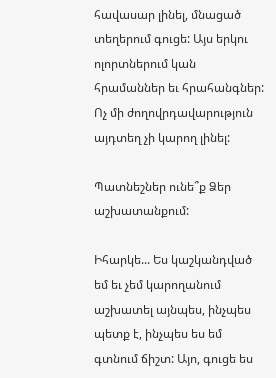հավասար լինել, մնացած տեղերում գուցե: Այս երկու ոլորտներում կան հրամաններ եւ հրահանգներ: Ոչ մի ժողովրդավարություն այդտեղ չի կարող լինել:

Պատնեշներ ունե՞ք Ձեր աշխատանքում:

Իհարկե... Ես կաշկանդված եմ եւ չեմ կարողանում աշխատել այնպես, ինչպես պետք է, ինչպես ես եմ գտնում ճիշտ: Այո, գուցե ես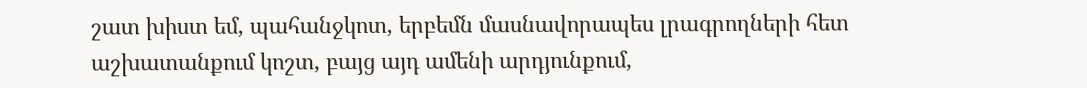շատ խիստ եմ, պահանջկոտ, երբեմն մասնավորապես լրագրողների հետ աշխատանքում կոշտ, բայց այդ ամենի արդյունքում,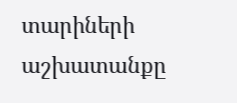տարիների աշխատանքը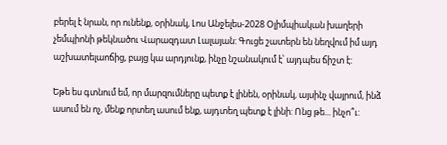բերել է նրան, որ ունենք, օրինակ, Լոս Անջելես-2028 Օլիմպիական խաղերի չեմպիոնի թեկնածու Վարազդատ Լալայան: Գուցե շատերն են նեղվում իմ այդ աշխատելաոճից, բայց կա արդյունք, ինչը նշանակում է՝ այդպես ճիշտ է:

Եթե ես գտնում եմ, որ մարզումները պետք է լինեն, օրինակ, այսինչ վայրում, ինձ ասում են ոչ, մենք որտեղ ասում ենք, այդտեղ պետք է լինի: Ոնց թե... ինչո՞ւ: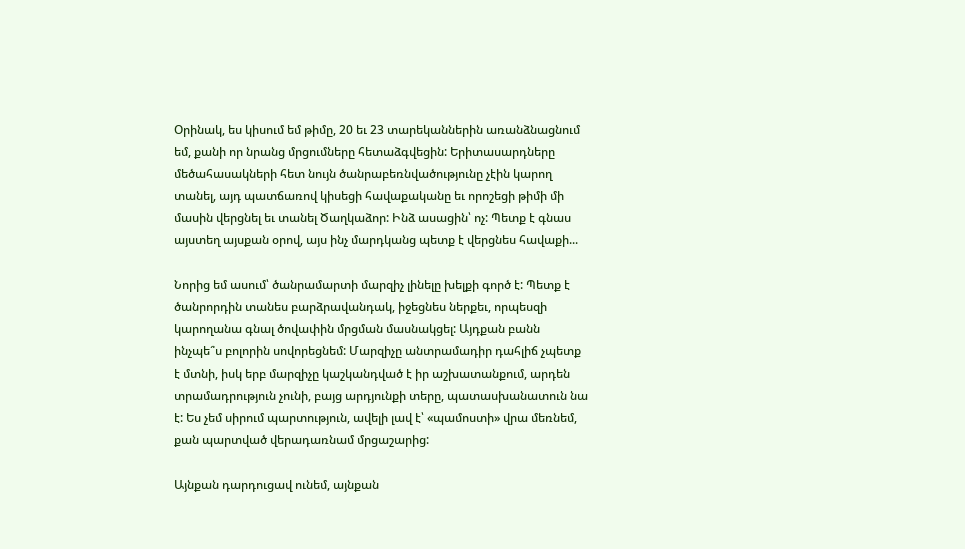Օրինակ, ես կիսում եմ թիմը, 20 եւ 23 տարեկաններին առանձնացնում եմ, քանի որ նրանց մրցումները հետաձգվեցին: Երիտասարդները մեծահասակների հետ նույն ծանրաբեռնվածությունը չէին կարող տանել, այդ պատճառով կիսեցի հավաքականը եւ որոշեցի թիմի մի մասին վերցնել եւ տանել Ծաղկաձոր: Ինձ ասացին՝ ոչ: Պետք է գնաս այստեղ այսքան օրով, այս ինչ մարդկանց պետք է վերցնես հավաքի...

Նորից եմ ասում՝ ծանրամարտի մարզիչ լինելը խելքի գործ է: Պետք է ծանրորդին տանես բարձրավանդակ, իջեցնես ներքեւ, որպեսզի կարողանա գնալ ծովափին մրցման մասնակցել: Այդքան բանն ինչպե՞ս բոլորին սովորեցնեմ: Մարզիչը անտրամադիր դահլիճ չպետք է մտնի, իսկ երբ մարզիչը կաշկանդված է իր աշխատանքում, արդեն տրամադրություն չունի, բայց արդյունքի տերը, պատասխանատուն նա է: Ես չեմ սիրում պարտություն, ավելի լավ է՝ «պամոստի» վրա մեռնեմ, քան պարտված վերադառնամ մրցաշարից:

Այնքան դարդուցավ ունեմ, այնքան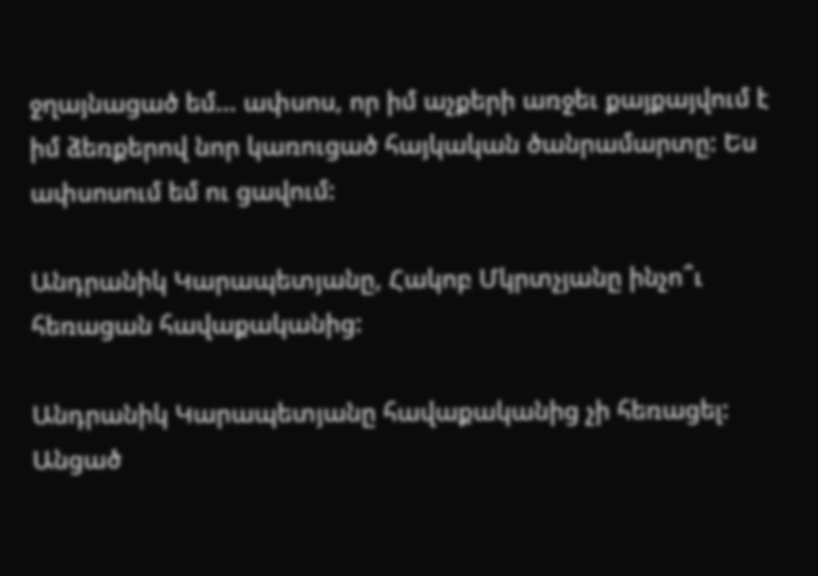ջղայնացած եմ... ափսոս, որ իմ աչքերի առջեւ քայքայվում է իմ ձեռքերով նոր կառուցած հայկական ծանրամարտը: Ես ափսոսում եմ ու ցավում:

Անդրանիկ Կարապետյանը, Հակոբ Մկրտչյանը ինչո՞ւ հեռացան հավաքականից:

Անդրանիկ Կարապետյանը հավաքականից չի հեռացել: Անցած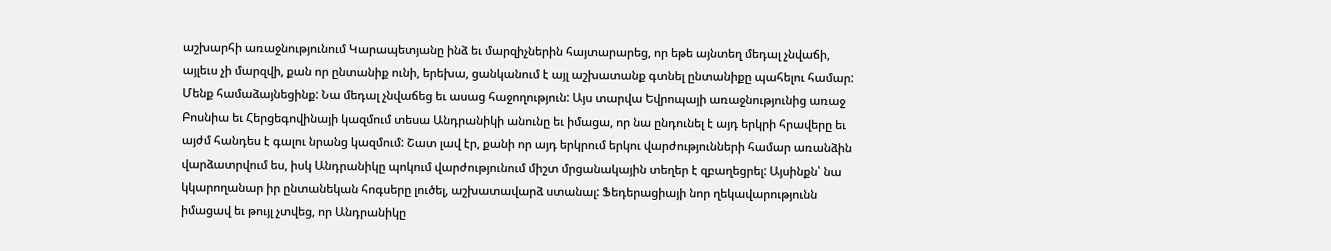աշխարհի առաջնությունում Կարապետյանը ինձ եւ մարզիչներին հայտարարեց, որ եթե այնտեղ մեդալ չնվաճի, այլեւս չի մարզվի, քան որ ընտանիք ունի, երեխա, ցանկանում է այլ աշխատանք գտնել ընտանիքը պահելու համար: Մենք համաձայնեցինք: Նա մեդալ չնվաճեց եւ ասաց հաջողություն: Այս տարվա Եվրոպայի առաջնությունից առաջ Բոսնիա եւ Հերցեգովինայի կազմում տեսա Անդրանիկի անունը եւ իմացա, որ նա ընդունել է այդ երկրի հրավերը եւ այժմ հանդես է գալու նրանց կազմում: Շատ լավ էր, քանի որ այդ երկրում երկու վարժությունների համար առանձին վարձատրվում ես, իսկ Անդրանիկը պոկում վարժությունում միշտ մրցանակային տեղեր է զբաղեցրել: Այսինքն՝ նա կկարողանար իր ընտանեկան հոգսերը լուծել, աշխատավարձ ստանալ: Ֆեդերացիայի նոր ղեկավարությունն իմացավ եւ թույլ չտվեց, որ Անդրանիկը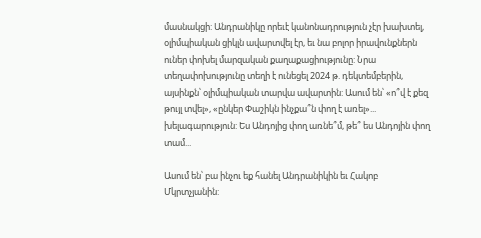մասնակցի: Անդրանիկը որեւէ կանոնադրություն չէր խախտել, օլիմպիական ցիկլն ավարտվել էր, եւ նա բոլոր իրավունքներն ուներ փոխել մարզական քաղաքացիությունը: Նրա տեղափոխությունը տեղի է ունեցել 2024 թ. դեկտեմբերին, այսինքն՝ օլիմպիական տարվա ավարտին: Ասում են՝ «ո՞վ է քեզ թույլ տվել», «ընկեր Փաշիկն ինչքա՞ն փող է առել»... խելագարություն: Ես Անդոյից փող առնե՞մ, թե՞ ես Անդոյին փող տամ...

Ասում են՝ բա ինչու եք հանել Անդրանիկին եւ Հակոբ Մկրտչյանին: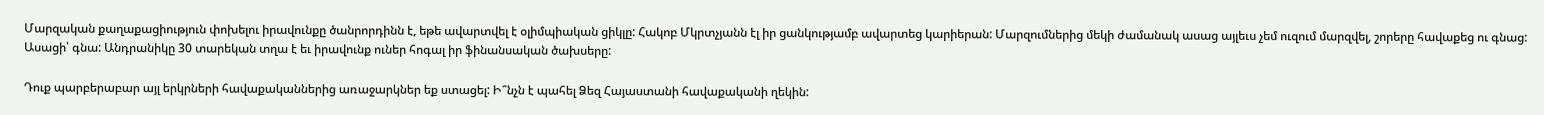Մարզական քաղաքացիություն փոխելու իրավունքը ծանրորդինն է, եթե ավարտվել է օլիմպիական ցիկլը: Հակոբ Մկրտչյանն էլ իր ցանկությամբ ավարտեց կարիերան: Մարզումներից մեկի ժամանակ ասաց այլեւս չեմ ուզում մարզվել, շորերը հավաքեց ու գնաց: Ասացի՝ գնա: Անդրանիկը 30 տարեկան տղա է եւ իրավունք ուներ հոգալ իր ֆինանսական ծախսերը:

Դուք պարբերաբար այլ երկրների հավաքականներից առաջարկներ եք ստացել: Ի՞նչն է պահել Ձեզ Հայաստանի հավաքականի ղեկին: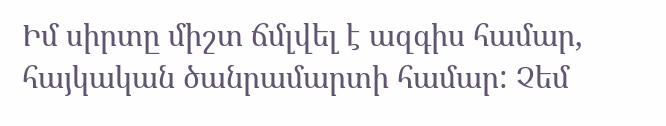Իմ սիրտը միշտ ճմլվել է ազգիս համար, հայկական ծանրամարտի համար: Չեմ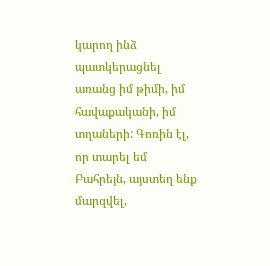կարող ինձ պատկերացնել առանց իմ թիմի, իմ հավաքականի, իմ տղաների: Գոռին էլ, որ տարել եմ Բահրեյն, այստեղ ենք մարզվել,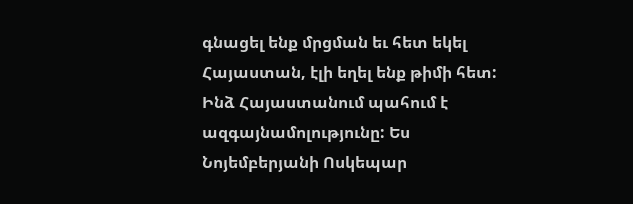գնացել ենք մրցման եւ հետ եկել Հայաստան, էլի եղել ենք թիմի հետ: Ինձ Հայաստանում պահում է ազգայնամոլությունը: Ես Նոյեմբերյանի Ոսկեպար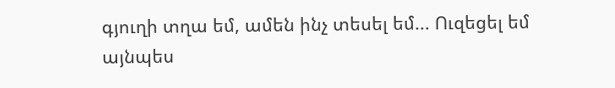գյուղի տղա եմ, ամեն ինչ տեսել եմ... Ուզեցել եմ այնպես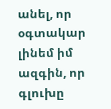անել, որ օգտակար լինեմ իմ ազգին, որ գլուխը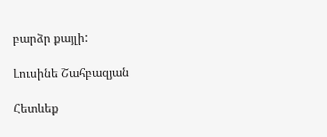բարձր քայլի:

Լուսինե Շահբազյան

Հետևեք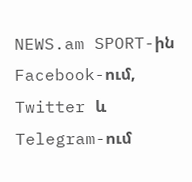NEWS.am SPORT-ին Facebook-ում, Twitter և Telegram-ում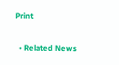Print

  • Related News